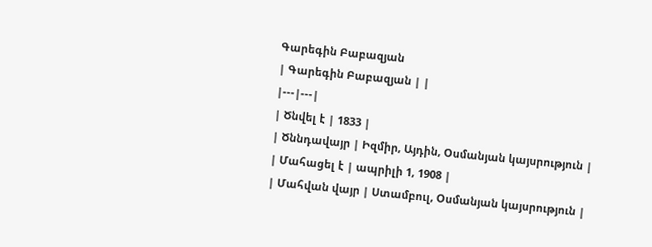Գարեգին Բաբազյան
| Գարեգին Բաբազյան | |
|---|---|
| Ծնվել է | 1833 |
| Ծննդավայր | Իզմիր, Այդին, Օսմանյան կայսրություն |
| Մահացել է | ապրիլի 1, 1908 |
| Մահվան վայր | Ստամբուլ, Օսմանյան կայսրություն |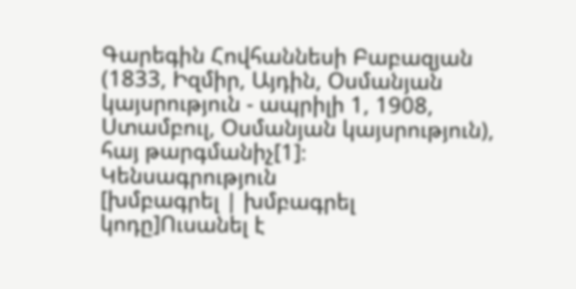Գարեգին Հովհաննեսի Բաբազյան (1833, Իզմիր, Այդին, Օսմանյան կայսրություն - ապրիլի 1, 1908, Ստամբուլ, Օսմանյան կայսրություն), հայ թարգմանիչ[1]։
Կենսագրություն
[խմբագրել | խմբագրել կոդը]Ուսանել է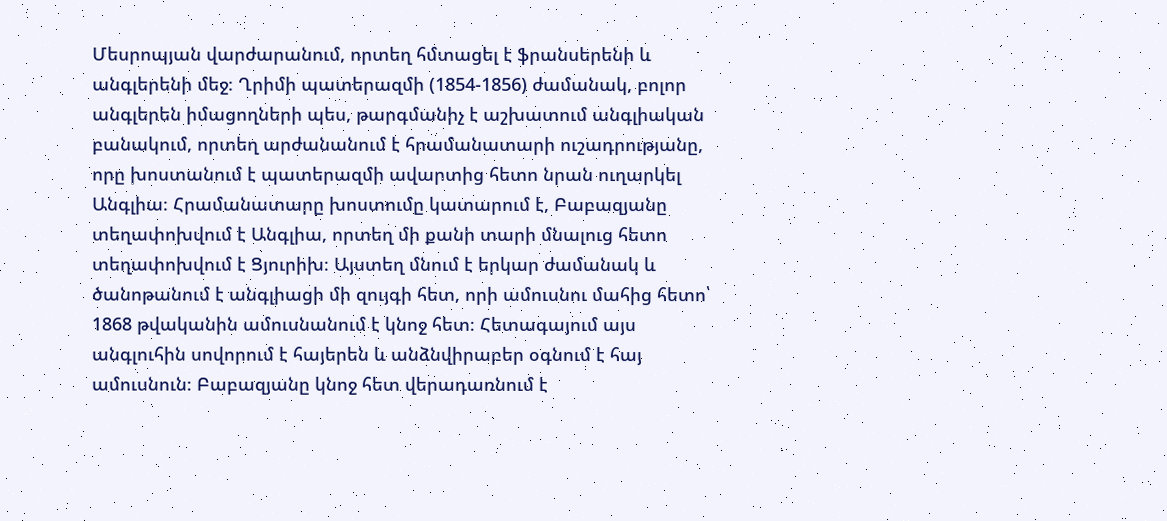Մեսրոպյան վարժարանում, որտեղ հմտացել է ֆրանսերենի և անգլերենի մեջ։ Ղրիմի պատերազմի (1854-1856) ժամանակ, բոլոր անգլերեն իմացողների պես, թարգմանիչ է աշխատում անգլիական բանակում, որտեղ արժանանում է հրամանատարի ուշադրությանը, որը խոստանում է պատերազմի ավարտից հետո նրան ուղարկել Անգլիա։ Հրամանատարը խոստումը կատարում է, Բաբազյանը տեղափոխվում է Անգլիա, որտեղ մի քանի տարի մնալուց հետո տեղափոխվում է Ցյուրիխ։ Այստեղ մնում է երկար ժամանակ և ծանոթանում է անգլիացի մի զույգի հետ, որի ամուսնու մահից հետո՝ 1868 թվականին ամուսնանում է կնոջ հետ։ Հետագայում այս անգլուհին սովորում է հայերեն և անձնվիրաբեր օգնում է հայ ամուսնուն։ Բաբազյանը կնոջ հետ վերադառնում է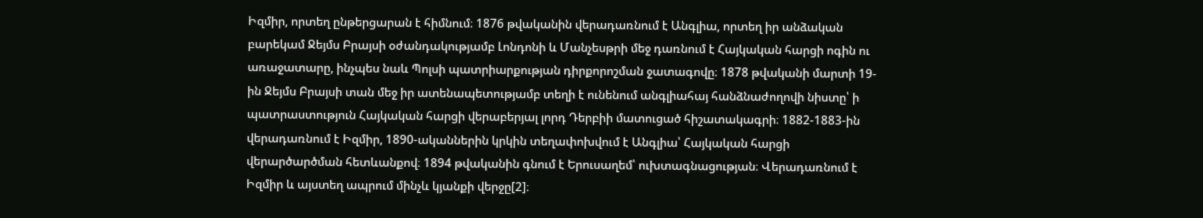Իզմիր, որտեղ ընթերցարան է հիմնում։ 1876 թվականին վերադառնում է Անգլիա, որտեղ իր անձական բարեկամ Ջեյմս Բրայսի օժանդակությամբ Լոնդոնի և Մանչեսթրի մեջ դառնում է Հայկական հարցի ոգին ու առաջատարը, ինչպես նաև Պոլսի պատրիարքության դիրքորոշման ջատագովը։ 1878 թվականի մարտի 19-ին Ջեյմս Բրայսի տան մեջ իր ատենապետությամբ տեղի է ունենում անգլիահայ հանձնաժողովի նիստը՝ ի պատրաստություն Հայկական հարցի վերաբերյալ լորդ Դերբիի մատուցած հիշատակագրի։ 1882-1883-ին վերադառնում է Իզմիր, 1890-ականներին կրկին տեղափոխվում է Անգլիա՝ Հայկական հարցի վերարծարծման հետևանքով։ 1894 թվականին գնում է Երուսաղեմ՝ ուխտագնացության։ Վերադառնում է Իզմիր և այստեղ ապրում մինչև կյանքի վերջը[2]։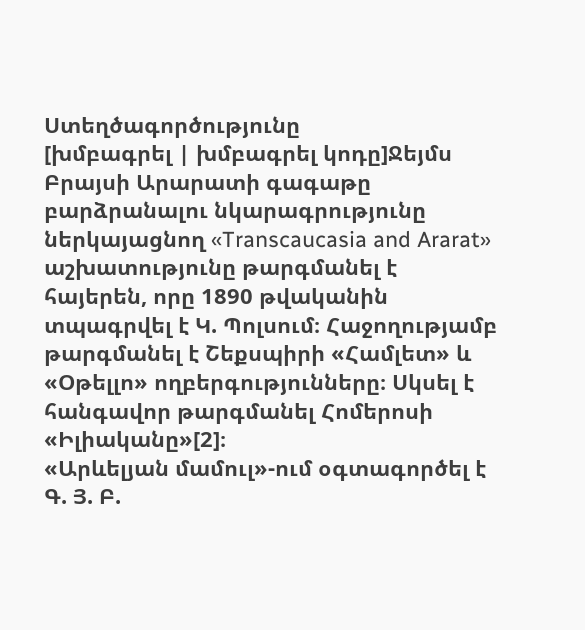Ստեղծագործությունը
[խմբագրել | խմբագրել կոդը]Ջեյմս Բրայսի Արարատի գագաթը բարձրանալու նկարագրությունը ներկայացնող «Transcaucasia and Ararat» աշխատությունը թարգմանել է հայերեն, որը 1890 թվականին տպագրվել է Կ. Պոլսում։ Հաջողությամբ թարգմանել է Շեքսպիրի «Համլետ» և «Օթելլո» ողբերգությունները։ Սկսել է հանգավոր թարգմանել Հոմերոսի «Իլիականը»[2]։
«Արևելյան մամուլ»-ում օգտագործել է Գ. Յ. Բ.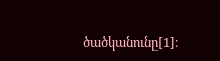ծածկանունը[1]։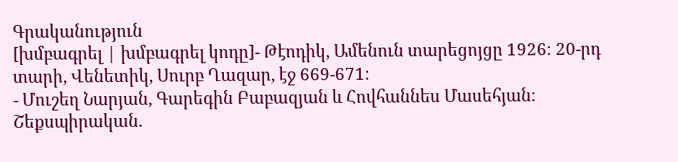Գրականություն
[խմբագրել | խմբագրել կոդը]- Թէոդիկ, Ամենուն տարեցոյցը 1926։ 20-րդ տարի, Վենետիկ, Սուրբ Ղազար, էջ 669-671։
- Մուշեղ Նարյան, Գարեգին Բաբազյան և Հովհաննես Մասեհյան։ Շեքսպիրական.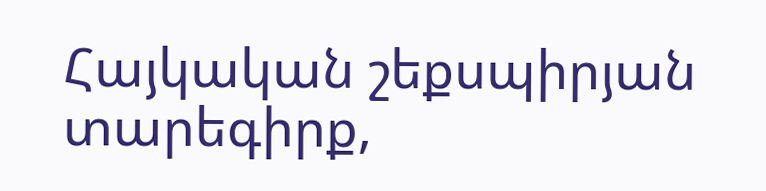Հայկական շեքսպիրյան տարեգիրք,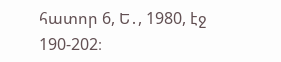հատոր 6, Ե․, 1980, էջ 190-202։